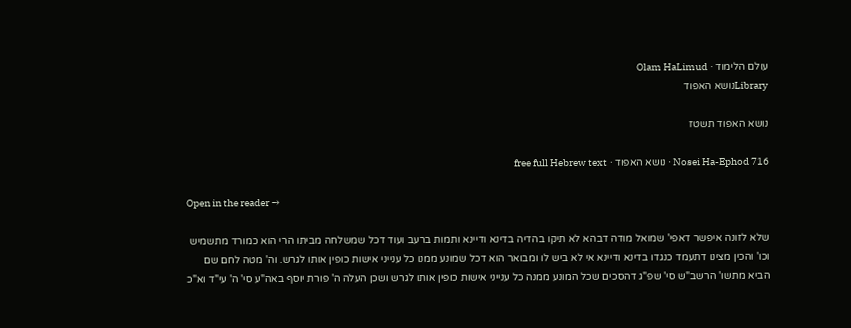עולם הלימוד · Olam HaLimud
Libraryנושא האפוד

נושא האפוד תשטז

Nosei Ha-Ephod 716 · נושא האפוד · free full Hebrew text

Open in the reader →

שלא לזונה איפשר דאפי' שמואל מודה דבהא לא תיקו בהדיה בדינא ודיינא ותמות ברעב ועוד דכל שמשלחה מביתו הרי הוא כמורד מתשמיש וכו' והכין מצינו דתעמד כנגדו בדינא ודיינא אי לא ביש לו ומבואר הוא דכל שמונע ממנו כל ענייני אישות כופין אותו לגרש. וה' מטה לחם שם הביא מתשו' הרשב"ש סי' שפ"ג דהסכים שכל המונע ממנה כל ענייני אישות כופין אותו לגרש ושכן העלה ה' פורת יוסף באה"ע סי' ה' עי"ד וא"כ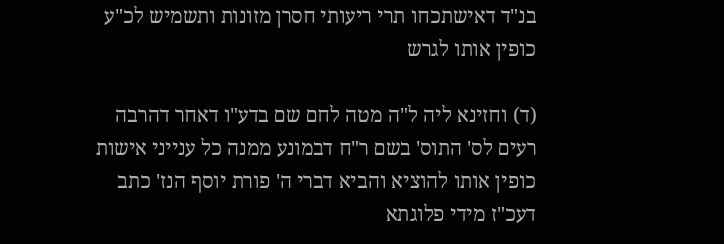בנ"ד דאישתכחו תרי ריעותי חסרן מזונות ותשמיש לכ"ע כופין אותו לגרש

(ד) וחזינא ליה ל"ה מטה לחם שם בדע"ו דאחר דהרבה רעים לס' התוס' בשם ר"ח דבמונע ממנה כל ענייני אישות כופין אותו להוציא והביא דברי ה' פורת יוסף הנז' כתב דעכ"ז מידי פלוגתא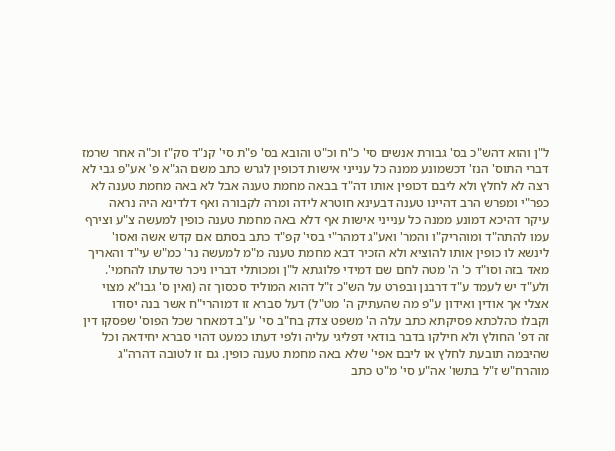ל"ן והוא דהש"כ בס' גבורת אנשים סי' כ"ח וכ"ט והובא בס' פ"ת סי' קנ"ד סק"ז וכ"ה אחר שרמז דברי התוס' הנז' דכשמונע ממנה כל ענייני אישות דכופין לגרש כתב משם הג"א פ' אע"פ גבי לא רצה לא לחלץ ולא ליבם דכופין אותו דה"ד בבאה מחמת טענה אבל לא באה מחמת טענה לא כפר"י ומפרש הרב דהיינו טענה דבעינא חוטרא לידה ומרה לקבורה ואף דלדינא היה נראה עיקר דהיכא דמונע ממנה כל ענייני אישות אף דלא באה מחמת טענה כופין למעשה צ"ע וצירף עמו להתה"ד ומוהריק"ו והמר' ואע"ג דמהר"י בסי' קפ"ד כתב בסתם אם קדש אשה ואסו' לינשא לו כופין אותו להוציא ולא הזכיר דבא מחמת טענה מ"מ למעשה נר' כמ"ש עי"ד והאריך מאד בזה וסו"ד כ' ה' מטה לחם שם דמידי פלוגתא ל"ן ומכותלי דבריו ניכר שדעתו להחמי'. ולע"ד יש לעמד ע"ד דרבנן ובפרט על הש"כ ז"ל דהוא המוליד סכסוך זה (ואין ס' גבו"א מצוי אצלי אך אודין ואידון ע"פ מה שהעתיק ה' מט"ל) דעל סברא זו דמוהרי"ח אשר בנה יסודו וקבלו כהלכתא פסיקתא כתב עלה ה' משפט צדק בח"ב סי' ע"ב דמאחר שכל הפוס' שפסקו דין זה דפ' החולץ ולא חילקו בדבר בודאי דפליגי עליה ולפי דעתו כמעט דהוי סברא יחידאה וכל שהיבמה תובעת לחלץ או ליבם אפי' שלא באה מחמת טענה כופין. גם זו לטובה דהרה"ג מוהרח"ש ז"ל בתשו' אה"ע סי' מ"ט כתב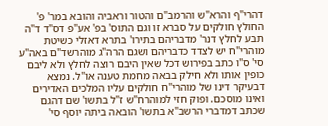דהרי"ף והרא"ש והרמב"ם והטור וראביה והובא במר' פ' החולץ חולקים על סברא זו וגם התוס' בפ' אע"פ דס"ד ד"ה תבע לחלץ דנר' מדבריהם בתירו' בתרא דאזלי כשיטת מוהרי"ח יש לצדד כדבריהם ושגם הרה"ג מוהרשד"ם באה"ע סי' ס"ו כתב בפירוש דכל שאין היבם רוצה לחלץ ולא ליבם כופין אותו ולא חילק בבאה מחמת טענה או"ל. נמצא דבעיקר דינו של מוהרי"ח חולקים עליו המלכים האדירים ואינו מוסכם. ופוק חזי למוהרח"ש ז"ל בתשו' שם דהגם שכתב דמדברי הרשב"א בתשו' הובאה ביתה יוסף סי'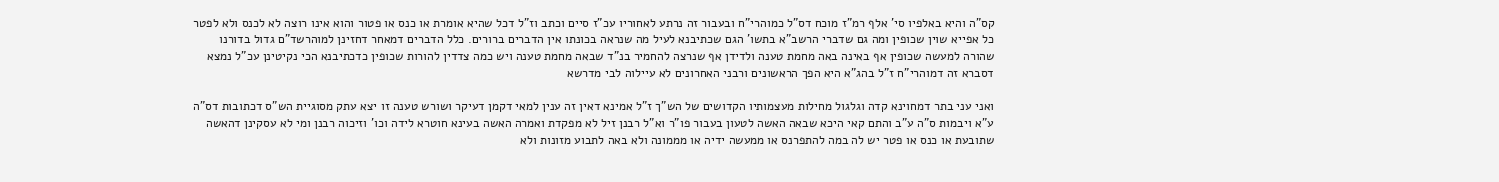קס"ה והיא באלפיו סי' אלף רמ"ז מוכח דס"ל כמוהרי"ח ובעבור זה נרתע לאחוריו עכ"ז סיים וכתב וז"ל דכל שהיא אומרת או כנס או פטור והוא אינו רוצה לא לכנס ולא לפטר כל אפייא שוין שכופין ומה גם שדברי הרשב"א בתשו' הגם שכתיבנא לעיל מה שנראה בכונתו אין הדברים ברורים. כלל הדברים דמאחר דחזינן למוהרשד"ם גדול בדורנו שהורה למעשה שכופין אף באינה באה מחמת טענה ולדידן אף שנרצה להחמיר בנ"ד שבאה מחמת טענה ויש כמה צדדין להורות שכופין כדכתיבנא הכי נקיטינן עכ"ל נמצא דסברא זה דמוהרי"ח ז"ל בהג"א היא הפך הראשונים ורבני האחרונים לא עיילוה לבי מדרשא

ואני עני בתר דמחוינא קדה וגלגול מחילות מעצמותיו הקדושים של הש"ך ז"ל אמינא דאין זה ענין למאי דקמן דעיקר ושורש טענה זו יצא עתק מסוגיית הש"ס דכתובות דס"ה ע"א ויבמות ס"ה ע"ב והתם קאי היכא שבאה האשה לטעון בעבור פו"ר וא"ל רבנן זיל לא מפקדת ואמרה האשה בעינא חוטרא לידה וכו' וזיכוה רבנן ומי לא עסקינן דהאשה שתובעת או כנס או פטר יש לה במה להתפרנס או ממעשה ידיה או מממונה ולא באה לתבוע מזונות ולא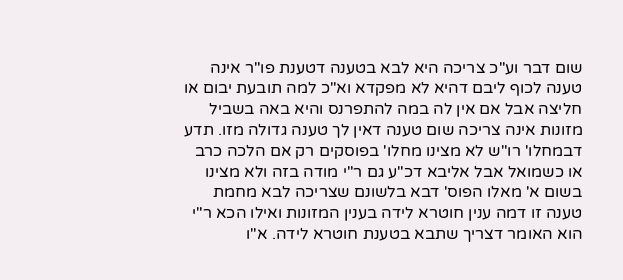שום דבר וע"כ צריכה היא לבא בטענה דטענת פו"ר אינה טענה לכוף ליבם דהיא לא מפקדא וא"כ למה תובעת יבום או חליצה אבל אם אין לה במה להתפרנס והיא באה בשביל מזונות אינה צריכה שום טענה דאין לך טענה גדולה מזו. תדע דבמחלו' רו"ש לא מצינו מחלו' בפוסקים רק אם הלכה כרב או כשמואל אבל אליבא דכ"ע גם ר"י מודה בזה ולא מצינו בשום א' מאלו הפוס' דבא בלשונם שצריכה לבא מחמת טענה זו דמה ענין חוטרא לידה בענין המזונות ואילו הכא ר"י הוא האומר דצריך שתבא בטענת חוטרא לידה. א"ו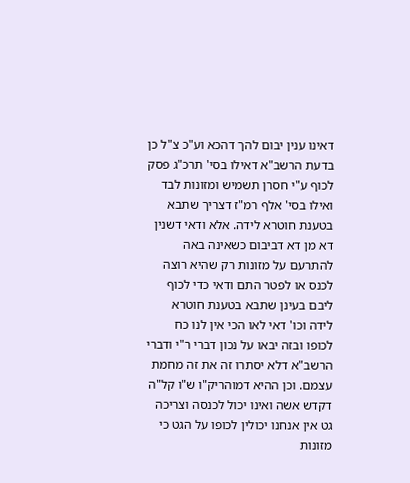דאינו ענין יבום להך דהכא וע"כ צ"ל כן בדעת הרשב"א דאילו בסי' תרכ"ג פסק לכוף ע"י חסרן תשמיש ומזונות לבד ואילו בסי' אלף רמ"ז דצריך שתבא בטענת חוטרא לידה. אלא ודאי דשנין דא מן דא דביבום כשאינה באה להתרעם על מזונות רק שהיא רוצה לכנס או לפטר התם ודאי כדי לכוף ליבם בעינן שתבא בטענת חוטרא לידה וכו' דאי לאו הכי אין לנו כח לכופו ובזה יבאו על נכון דברי ר"י ודברי הרשב"א דלא יסתרו זה את זה מחמת עצמם. וכן ההיא דמוהריק"ו ש"ו קל"ה דקדש אשה ואינו יכול לכנסה וצריכה גט אין אנחנו יכולין לכופו על הגט כי מזונות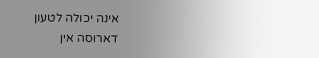אינה יכולה לטעון דארוסה אין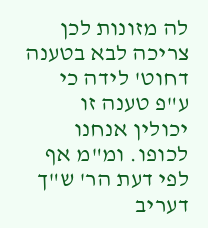לה מזונות לכן צריכה לבא בטענה דחוט' לידה כי ע"פ טענה זו יכולין אנחנו לכופו. ומ"מ אף לפי דעת הר' ש"ך דעריב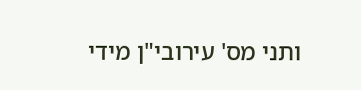ותני מס' עירובי"ן מידי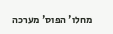מחלו' הפוס' מערכה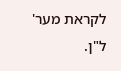לקראת מער' ל"ן.